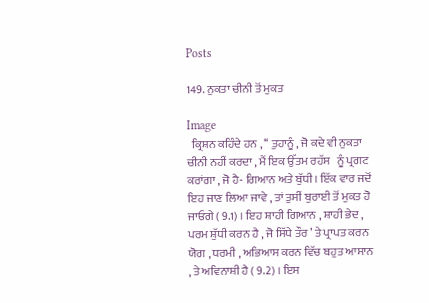Posts

149. ਨੁਕਤਾ ਚੀਨੀ ਤੋਂ ਮੁਕਤ

Image
  ਕ੍ਰਿਸ਼ਨ ਕਹਿੰਦੇ ਹਨ , ‘‘ ਤੁਹਾਨੂੰ , ਜੋ ਕਦੇ ਵੀ ਨੁਕਤਾ ਚੀਨੀ ਨਹੀਂ ਕਰਦਾ , ਮੈਂ ਇਕ ਉੱਤਮ ਰਹੱਸ   ਨੂੰ ਪ੍ਰਗਟ ਕਰਾਂਗਾ , ਜੋ ਹੈ- ਗਿਆਨ ਅਤੇ ਬੁੱਧੀ। ਇੱਕ ਵਾਰ ਜਦੋਂ ਇਹ ਜਾਣ ਲਿਆ ਜਾਵੇ , ਤਾਂ ਤੁਸੀਂ ਬੁਰਾਈ ਤੋਂ ਮੁਕਤ ਹੋ ਜਾਓਗੇ ( 9.1) । ਇਹ ਸ਼ਾਹੀ ਗਿਆਨ , ਸ਼ਾਹੀ ਭੇਦ , ਪਰਮ ਸ਼ੁੱਧੀ ਕਰਨ ਹੈ , ਜੋ ਸਿੱਧੇ ਤੌਰ ’ ਤੇ ਪ੍ਰਾਪਤ ਕਰਨ ਯੋਗ , ਧਰਮੀ , ਅਭਿਆਸ ਕਰਨ ਵਿੱਚ ਬਹੁਤ ਆਸਾਨ , ਤੇ ਅਵਿਨਾਸ਼ੀ ਹੈ ( 9.2) । ਇਸ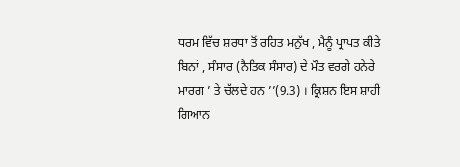ਧਰਮ ਵਿੱਚ ਸ਼ਰਧਾ ਤੋਂ ਰਹਿਤ ਮਨੁੱਖ , ਮੈਨੂੰ ਪ੍ਰਾਪਤ ਕੀਤੇ ਬਿਨਾਂ , ਸੰਸਾਰ (ਨੈਤਿਕ ਸੰਸਾਰ) ਦੇ ਮੌਤ ਵਰਗੇ ਹਨੇਰੇ ਮਾਰਗ ’ ਤੇ ਚੱਲਦੇ ਹਨ ’’(9.3) । ਕ੍ਰਿਸ਼ਨ ਇਸ ਸ਼ਾਹੀ ਗਿਆਨ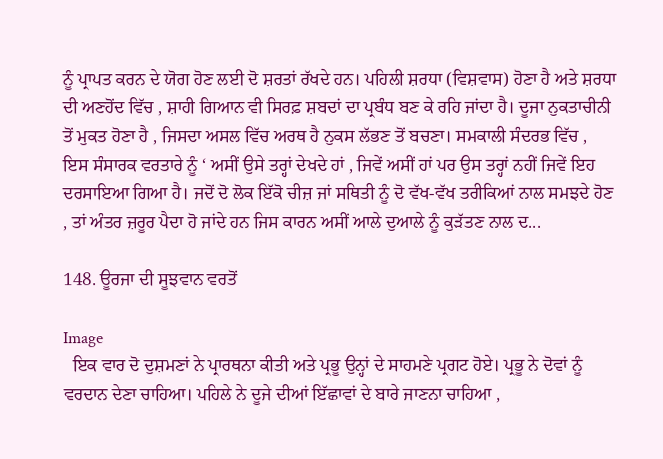ਨੂੰ ਪ੍ਰਾਪਤ ਕਰਨ ਦੇ ਯੋਗ ਹੋਣ ਲਈ ਦੋ ਸ਼ਰਤਾਂ ਰੱਖਦੇ ਹਨ। ਪਹਿਲੀ ਸ਼ਰਧਾ (ਵਿਸ਼ਵਾਸ) ਹੋਣਾ ਹੈ ਅਤੇ ਸ਼ਰਧਾ ਦੀ ਅਣਹੋਂਦ ਵਿੱਚ , ਸ਼ਾਹੀ ਗਿਆਨ ਵੀ ਸਿਰਫ਼ ਸ਼ਬਦਾਂ ਦਾ ਪ੍ਰਬੰਧ ਬਣ ਕੇ ਰਹਿ ਜਾਂਦਾ ਹੈ। ਦੂਜਾ ਨੁਕਤਾਚੀਨੀ ਤੋਂ ਮੁਕਤ ਹੋਣਾ ਹੈ , ਜਿਸਦਾ ਅਸਲ ਵਿੱਚ ਅਰਥ ਹੈ ਨੁਕਸ ਲੱਭਣ ਤੋਂ ਬਚਣਾ। ਸਮਕਾਲੀ ਸੰਦਰਭ ਵਿੱਚ , ਇਸ ਸੰਸਾਰਕ ਵਰਤਾਰੇ ਨੂੰ ‘ ਅਸੀਂ ਉਸੇ ਤਰ੍ਹਾਂ ਦੇਖਦੇ ਹਾਂ , ਜਿਵੇਂ ਅਸੀਂ ਹਾਂ ਪਰ ਉਸ ਤਰ੍ਹਾਂ ਨਹੀਂ ਜਿਵੇਂ ਇਹ ਦਰਸਾਇਆ ਗਿਆ ਹੈ। ਜਦੋਂ ਦੋ ਲੋਕ ਇੱਕੋ ਚੀਜ਼ ਜਾਂ ਸਥਿਤੀ ਨੂੰ ਦੋ ਵੱਖ-ਵੱਖ ਤਰੀਕਿਆਂ ਨਾਲ ਸਮਝਦੇ ਹੋਣ , ਤਾਂ ਅੰਤਰ ਜ਼ਰੂਰ ਪੈਦਾ ਹੋ ਜਾਂਦੇ ਹਨ ਜਿਸ ਕਾਰਨ ਅਸੀਂ ਆਲੇ ਦੁਆਲੇ ਨੂੰ ਕੁੜੱਤਣ ਨਾਲ ਦ...

148. ਊਰਜਾ ਦੀ ਸੂਝਵਾਨ ਵਰਤੋਂ

Image
  ਇਕ ਵਾਰ ਦੋ ਦੁਸ਼ਮਣਾਂ ਨੇ ਪ੍ਰਾਰਥਨਾ ਕੀਤੀ ਅਤੇ ਪ੍ਰਭੂ ਉਨ੍ਹਾਂ ਦੇ ਸਾਹਮਣੇ ਪ੍ਰਗਟ ਹੋਏ। ਪ੍ਰਭੂ ਨੇ ਦੋਵਾਂ ਨੂੰ ਵਰਦਾਨ ਦੇਣਾ ਚਾਹਿਆ। ਪਹਿਲੇ ਨੇ ਦੂਜੇ ਦੀਆਂ ਇੱਛਾਵਾਂ ਦੇ ਬਾਰੇ ਜਾਣਨਾ ਚਾਹਿਆ ,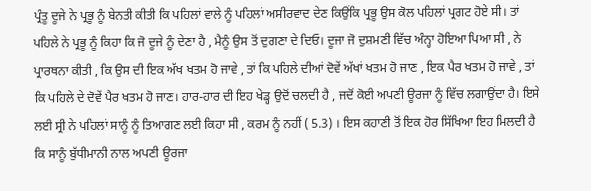ਪ੍ਰੰਤੂ ਦੂਜੇ ਨੇ ਪ੍ਰਭੂ ਨੂੰ ਬੇਨਤੀ ਕੀਤੀ ਕਿ ਪਹਿਲਾਂ ਵਾਲੇ ਨੂੰ ਪਹਿਲਾਂ ਅਸੀਰਵਾਦ ਦੇਣ ਕਿਉਂਕਿ ਪ੍ਰਭੂ ਉਸ ਕੋਲ ਪਹਿਲਾਂ ਪ੍ਰਗਟ ਹੋਏ ਸੀ। ਤਾਂ ਪਹਿਲੇ ਨੇ ਪ੍ਰਭੂ ਨੂੰ ਕਿਹਾ ਕਿ ਜੋ ਦੂਜੇ ਨੂੰ ਦੇਣਾ ਹੈ , ਮੈਨੂੰ ਉਸ ਤੋਂ ਦੁਗਣਾ ਦੇ ਦਿਓ। ਦੂਜਾ ਜੋ ਦੁਸ਼ਮਣੀ ਵਿੱਚ ਅੰਨ੍ਹਾ ਹੋਇਆ ਪਿਆ ਸੀ , ਨੇ ਪ੍ਰਾਰਥਨਾ ਕੀਤੀ , ਕਿ ਉਸ ਦੀ ਇਕ ਅੱਖ ਖਤਮ ਹੋ ਜਾਵੇ , ਤਾਂ ਕਿ ਪਹਿਲੇ ਦੀਆਂ ਦੋਵੇਂ ਅੱਖਾਂ ਖਤਮ ਹੋ ਜਾਣ , ਇਕ ਪੈਰ ਖਤਮ ਹੋ ਜਾਵੇ , ਤਾਂ ਕਿ ਪਹਿਲੇ ਦੇ ਦੋਵੇਂ ਪੈਰ ਖਤਮ ਹੋ ਜਾਣ। ਹਾਰ-ਹਾਰ ਦੀ ਇਹ ਖੇਡ੍ਹ ਉਦੋਂ ਚਲਦੀ ਹੈ , ਜਦੋਂ ਕੋਈ ਅਪਣੀ ਊਰਜਾ ਨੂੰ ਵਿੱਚ ਲਗਾਉਂਦਾ ਹੈ। ਇਸੇ ਲਈ ਸ੍ਰੀ ਨੇ ਪਹਿਲਾਂ ਸਾਨੂੰ ਨੂੰ ਤਿਆਗਣ ਲਈ ਕਿਹਾ ਸੀ , ਕਰਮ ਨੂੰ ਨਹੀਂ ( 5.3) । ਇਸ ਕਹਾਣੀ ਤੋਂ ਇਕ ਹੋਰ ਸਿੱਖਿਆ ਇਹ ਮਿਲਦੀ ਹੈ ਕਿ ਸਾਨੂੰ ਬੁੱਧੀਮਾਨੀ ਨਾਲ ਅਪਣੀ ਊਰਜਾ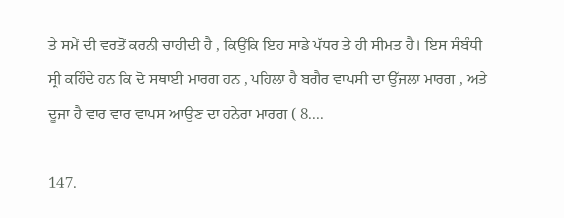ਤੇ ਸਮੇਂ ਦੀ ਵਰਤੋਂ ਕਰਨੀ ਚਾਹੀਦੀ ਹੈ , ਕਿਉਂਕਿ ਇਹ ਸਾਡੇ ਪੱਧਰ ਤੇ ਹੀ ਸੀਮਤ ਹੈ। ਇਸ ਸੰਬੰਧੀ ਸ੍ਰੀ ਕਹਿੰਦੇ ਹਨ ਕਿ ਦੋ ਸਥਾਈ ਮਾਰਗ ਹਨ , ਪਹਿਲਾ ਹੈ ਬਗੈਰ ਵਾਪਸੀ ਦਾ ਉੱਜਲਾ ਮਾਰਗ , ਅਤੇ ਦੂਜਾ ਹੈ ਵਾਰ ਵਾਰ ਵਾਪਸ ਆਉਣ ਦਾ ਹਨੇਰਾ ਮਾਰਗ ( 8....

147.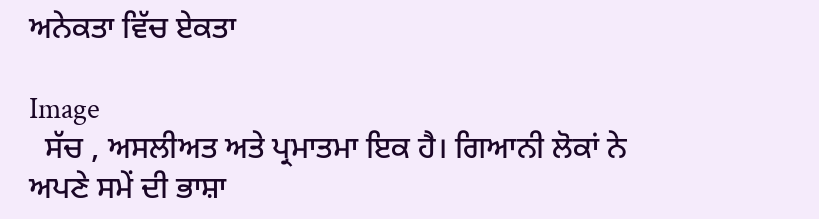ਅਨੇਕਤਾ ਵਿੱਚ ਏਕਤਾ

Image
  ਸੱਚ , ਅਸਲੀਅਤ ਅਤੇ ਪ੍ਰਮਾਤਮਾ ਇਕ ਹੈ। ਗਿਆਨੀ ਲੋਕਾਂ ਨੇ ਅਪਣੇ ਸਮੇਂ ਦੀ ਭਾਸ਼ਾ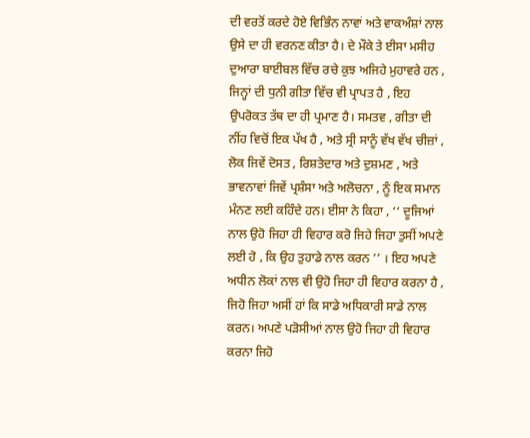ਦੀ ਵਰਤੋਂ ਕਰਦੇ ਹੋਏ ਵਿਭਿੰਨ ਨਾਵਾਂ ਅਤੇ ਵਾਕਅੰਸ਼ਾਂ ਨਾਲ ਉਸੇ ਦਾ ਹੀ ਵਰਨਣ ਕੀਤਾ ਹੈ। ਦੇ ਮੌਕੇ ਤੇ ਈਸਾ ਮਸੀਹ ਦੁਆਰਾ ਬਾਈਬਲ ਵਿੱਚ ਰਚੇ ਕੁਝ ਅਜਿਹੇ ਮੁਹਾਵਰੇ ਹਨ , ਜਿਨ੍ਹਾਂ ਦੀ ਧੁਨੀ ਗੀਤਾ ਵਿੱਚ ਵੀ ਪ੍ਰਾਪਤ ਹੈ , ਇਹ ਉਪਰੋਕਤ ਤੱਥ ਦਾ ਹੀ ਪ੍ਰਮਾਣ ਹੈ। ਸਮਤਵ , ਗੀਤਾ ਦੀ ਨੀਂਹ ਵਿਚੋਂ ਇਕ ਪੱਖ ਹੈ , ਅਤੇ ਸ੍ਰੀ ਸਾਨੂੰ ਵੱਖ ਵੱਖ ਚੀਜ਼ਾਂ , ਲੋਕ ਜਿਵੇਂ ਦੋਸਤ , ਰਿਸ਼ਤੇਦਾਰ ਅਤੇ ਦੁਸ਼ਮਣ , ਅਤੇ ਭਾਵਨਾਵਾਂ ਜਿਵੇਂ ਪ੍ਰਸ਼ੰਸਾ ਅਤੇ ਅਲੋਚਨਾ , ਨੂੰ ਇਕ ਸਮਾਨ ਮੰਨਣ ਲਈ ਕਹਿੰਦੇ ਹਨ। ਈਸਾ ਨੇ ਕਿਹਾ , ‘‘ ਦੂਜਿਆਂ ਨਾਲ ਉਹੋ ਜਿਹਾ ਹੀ ਵਿਹਾਰ ਕਰੋ ਜਿਹੇ ਜਿਹਾ ਤੁਸੀਂ ਅਪਣੇ ਲਈ ਹੋ , ਕਿ ਉਹ ਤੁਹਾਡੇ ਨਾਲ ਕਰਨ ’’ । ਇਹ ਅਪਣੇ ਅਧੀਨ ਲੋਕਾਂ ਨਾਲ ਵੀ ਉਹੋ ਜਿਹਾ ਹੀ ਵਿਹਾਰ ਕਰਨਾ ਹੈ , ਜਿਹੋ ਜਿਹਾ ਅਸੀਂ ਹਾਂ ਕਿ ਸਾਡੇ ਅਧਿਕਾਰੀ ਸਾਡੇ ਨਾਲ ਕਰਨ। ਅਪਣੇ ਪੜੋਸੀਆਂ ਨਾਲ ਉਹੋ ਜਿਹਾ ਹੀ ਵਿਹਾਰ ਕਰਨਾ ਜਿਹੋ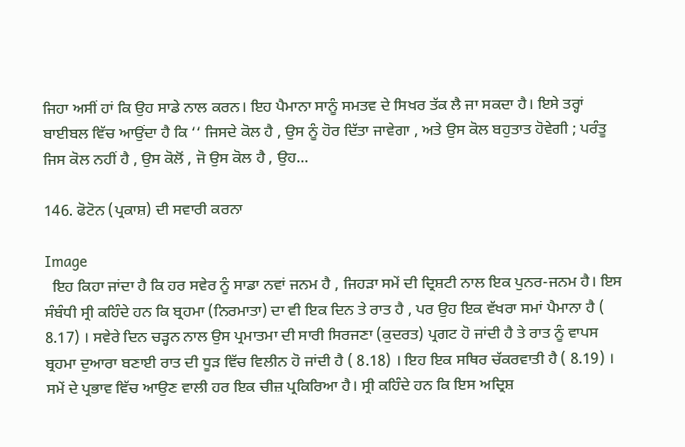ਜਿਹਾ ਅਸੀਂ ਹਾਂ ਕਿ ਉਹ ਸਾਡੇ ਨਾਲ ਕਰਨ। ਇਹ ਪੈਮਾਨਾ ਸਾਨੂੰ ਸਮਤਵ ਦੇ ਸਿਖਰ ਤੱਕ ਲੈ ਜਾ ਸਕਦਾ ਹੈ। ਇਸੇ ਤਰ੍ਹਾਂ ਬਾਈਬਲ ਵਿੱਚ ਆਉਂਦਾ ਹੈ ਕਿ ‘‘ ਜਿਸਦੇ ਕੋਲ ਹੈ , ਉਸ ਨੂੰ ਹੋਰ ਦਿੱਤਾ ਜਾਵੇਗਾ , ਅਤੇ ਉਸ ਕੋਲ ਬਹੁਤਾਤ ਹੋਵੇਗੀ ; ਪਰੰਤੂ ਜਿਸ ਕੋਲ ਨਹੀਂ ਹੈ , ਉਸ ਕੋਲੋਂ , ਜੋ ਉਸ ਕੋਲ ਹੈ , ਉਹ...

146. ਫੋਟੋਨ (ਪ੍ਰਕਾਸ਼) ਦੀ ਸਵਾਰੀ ਕਰਨਾ

Image
  ਇਹ ਕਿਹਾ ਜਾਂਦਾ ਹੈ ਕਿ ਹਰ ਸਵੇਰ ਨੂੰ ਸਾਡਾ ਨਵਾਂ ਜਨਮ ਹੈ , ਜਿਹੜਾ ਸਮੇਂ ਦੀ ਦ੍ਰਿਸ਼ਟੀ ਨਾਲ ਇਕ ਪੁਨਰ-ਜਨਮ ਹੈ। ਇਸ ਸੰਬੰਧੀ ਸ੍ਰੀ ਕਹਿੰਦੇ ਹਨ ਕਿ ਬ੍ਰਹਮਾ (ਨਿਰਮਾਤਾ) ਦਾ ਵੀ ਇਕ ਦਿਨ ਤੇ ਰਾਤ ਹੈ , ਪਰ ਉਹ ਇਕ ਵੱਖਰਾ ਸਮਾਂ ਪੈਮਾਨਾ ਹੈ ( 8.17) । ਸਵੇਰੇ ਦਿਨ ਚੜ੍ਹਨ ਨਾਲ ਉਸ ਪ੍ਰਮਾਤਮਾ ਦੀ ਸਾਰੀ ਸਿਰਜਣਾ (ਕੁਦਰਤ) ਪ੍ਰਗਟ ਹੋ ਜਾਂਦੀ ਹੈ ਤੇ ਰਾਤ ਨੂੰ ਵਾਪਸ ਬ੍ਰਹਮਾ ਦੁਆਰਾ ਬਣਾਈ ਰਾਤ ਦੀ ਧੂੜ ਵਿੱਚ ਵਿਲੀਨ ਹੋ ਜਾਂਦੀ ਹੈ ( 8.18) । ਇਹ ਇਕ ਸਥਿਰ ਚੱਕਰਵਾਤੀ ਹੈ ( 8.19) । ਸਮੇਂ ਦੇ ਪ੍ਰਭਾਵ ਵਿੱਚ ਆਉਣ ਵਾਲੀ ਹਰ ਇਕ ਚੀਜ਼ ਪ੍ਰਕਿਰਿਆ ਹੈ। ਸ੍ਰੀ ਕਹਿੰਦੇ ਹਨ ਕਿ ਇਸ ਅਦ੍ਰਿਸ਼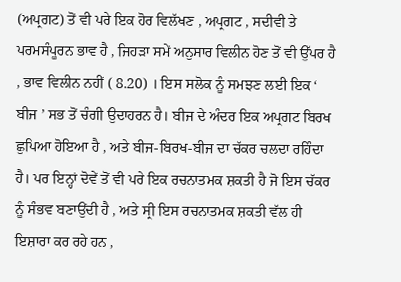(ਅਪ੍ਰਗਟ) ਤੋਂ ਵੀ ਪਰੇ ਇਕ ਹੋਰ ਵਿਲੱਖਣ , ਅਪ੍ਰਗਟ , ਸਦੀਵੀ ਤੇ ਪਰਮਸੰਪੂਰਨ ਭਾਵ ਹੈ , ਜਿਹੜਾ ਸਮੇਂ ਅਨੁਸਾਰ ਵਿਲੀਨ ਹੋਣ ਤੋਂ ਵੀ ਉੱਪਰ ਹੈ , ਭਾਵ ਵਿਲੀਨ ਨਹੀਂ ( 8.20) । ਇਸ ਸਲੋਕ ਨੂੰ ਸਮਝਣ ਲਈ ਇਕ ‘ ਬੀਜ ’ ਸਭ ਤੋਂ ਚੰਗੀ ਉਦਾਹਰਨ ਹੈ। ਬੀਜ ਦੇ ਅੰਦਰ ਇਕ ਅਪ੍ਰਗਟ ਬਿਰਖ ਛੁਪਿਆ ਹੋਇਆ ਹੈ , ਅਤੇ ਬੀਜ-ਬਿਰਖ-ਬੀਜ ਦਾ ਚੱਕਰ ਚਲਦਾ ਰਹਿੰਦਾ ਹੈ। ਪਰ ਇਨ੍ਹਾਂ ਦੋਵੇਂ ਤੋਂ ਵੀ ਪਰੇ ਇਕ ਰਚਨਾਤਮਕ ਸ਼ਕਤੀ ਹੈ ਜੋ ਇਸ ਚੱਕਰ ਨੂੰ ਸੰਭਵ ਬਣਾਉਂਦੀ ਹੈ , ਅਤੇ ਸ੍ਰੀ ਇਸ ਰਚਨਾਤਮਕ ਸ਼ਕਤੀ ਵੱਲ ਹੀ ਇਸ਼ਾਰਾ ਕਰ ਰਹੇ ਹਨ ,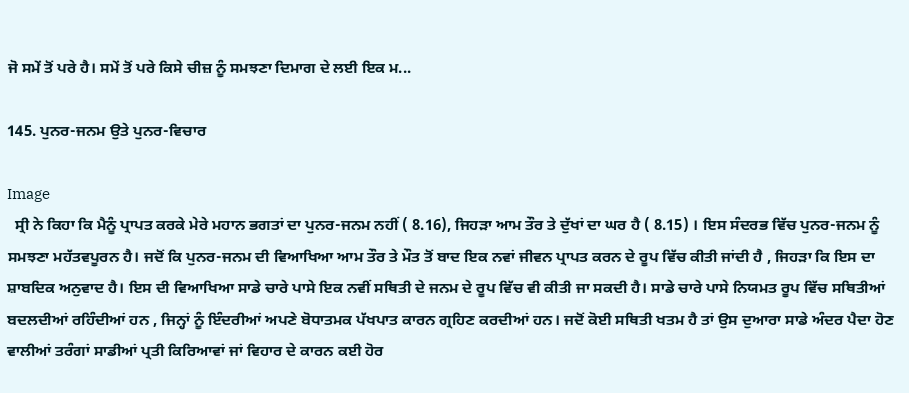ਜੋ ਸਮੇਂ ਤੋਂ ਪਰੇ ਹੈ। ਸਮੇਂ ਤੋਂ ਪਰੇ ਕਿਸੇ ਚੀਜ਼ ਨੂੰ ਸਮਝਣਾ ਦਿਮਾਗ ਦੇ ਲਈ ਇਕ ਮ...

145. ਪੁਨਰ-ਜਨਮ ਉਤੇ ਪੁਨਰ-ਵਿਚਾਰ

Image
  ਸ੍ਰੀ ਨੇ ਕਿਹਾ ਕਿ ਮੈਨੂੰ ਪ੍ਰਾਪਤ ਕਰਕੇ ਮੇਰੇ ਮਹਾਨ ਭਗਤਾਂ ਦਾ ਪੁਨਰ-ਜਨਮ ਨਹੀਂ ( 8.16), ਜਿਹੜਾ ਆਮ ਤੌਰ ਤੇ ਦੁੱਖਾਂ ਦਾ ਘਰ ਹੈ ( 8.15) । ਇਸ ਸੰਦਰਭ ਵਿੱਚ ਪੁਨਰ-ਜਨਮ ਨੂੰ ਸਮਝਣਾ ਮਹੱਤਵਪੂਰਨ ਹੈ। ਜਦੋਂ ਕਿ ਪੁਨਰ-ਜਨਮ ਦੀ ਵਿਆਖਿਆ ਆਮ ਤੌਰ ਤੇ ਮੌਤ ਤੋਂ ਬਾਦ ਇਕ ਨਵਾਂ ਜੀਵਨ ਪ੍ਰਾਪਤ ਕਰਨ ਦੇ ਰੂਪ ਵਿੱਚ ਕੀਤੀ ਜਾਂਦੀ ਹੈ , ਜਿਹੜਾ ਕਿ ਇਸ ਦਾ ਸ਼ਾਬਦਿਕ ਅਨੁਵਾਦ ਹੈ। ਇਸ ਦੀ ਵਿਆਖਿਆ ਸਾਡੇ ਚਾਰੇ ਪਾਸੇ ਇਕ ਨਵੀਂ ਸਥਿਤੀ ਦੇ ਜਨਮ ਦੇ ਰੂਪ ਵਿੱਚ ਵੀ ਕੀਤੀ ਜਾ ਸਕਦੀ ਹੈ। ਸਾਡੇ ਚਾਰੇ ਪਾਸੇ ਨਿਯਮਤ ਰੂਪ ਵਿੱਚ ਸਥਿਤੀਆਂ ਬਦਲਦੀਆਂ ਰਹਿੰਦੀਆਂ ਹਨ , ਜਿਨ੍ਹਾਂ ਨੂੰ ਇੰਦਰੀਆਂ ਅਪਣੇ ਬੋਧਾਤਮਕ ਪੱਖਪਾਤ ਕਾਰਨ ਗ੍ਰਹਿਣ ਕਰਦੀਆਂ ਹਨ। ਜਦੋਂ ਕੋਈ ਸਥਿਤੀ ਖਤਮ ਹੈ ਤਾਂ ਉਸ ਦੁਆਰਾ ਸਾਡੇ ਅੰਦਰ ਪੈਦਾ ਹੋਣ ਵਾਲੀਆਂ ਤਰੰਗਾਂ ਸਾਡੀਆਂ ਪ੍ਰਤੀ ਕਿਰਿਆਵਾਂ ਜਾਂ ਵਿਹਾਰ ਦੇ ਕਾਰਨ ਕਈ ਹੋਰ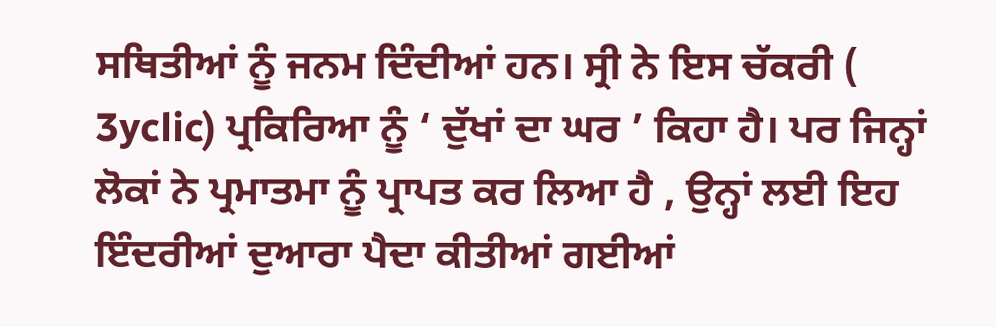ਸਥਿਤੀਆਂ ਨੂੰ ਜਨਮ ਦਿੰਦੀਆਂ ਹਨ। ਸ੍ਰੀ ਨੇ ਇਸ ਚੱਕਰੀ ( 3yclic) ਪ੍ਰਕਿਰਿਆ ਨੂੰ ‘ ਦੁੱਖਾਂ ਦਾ ਘਰ ’ ਕਿਹਾ ਹੈ। ਪਰ ਜਿਨ੍ਹਾਂ ਲੋਕਾਂ ਨੇ ਪ੍ਰਮਾਤਮਾ ਨੂੰ ਪ੍ਰਾਪਤ ਕਰ ਲਿਆ ਹੈ , ਉਨ੍ਹਾਂ ਲਈ ਇਹ ਇੰਦਰੀਆਂ ਦੁਆਰਾ ਪੈਦਾ ਕੀਤੀਆਂ ਗਈਆਂ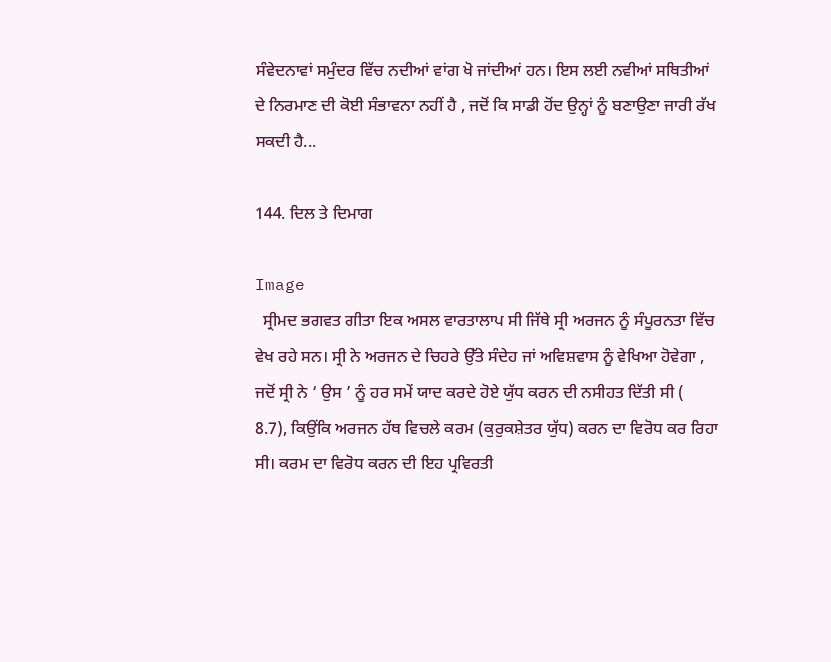ਸੰਵੇਦਨਾਵਾਂ ਸਮੁੰਦਰ ਵਿੱਚ ਨਦੀਆਂ ਵਾਂਗ ਖੋ ਜਾਂਦੀਆਂ ਹਨ। ਇਸ ਲਈ ਨਵੀਆਂ ਸਥਿਤੀਆਂ ਦੇ ਨਿਰਮਾਣ ਦੀ ਕੋਈ ਸੰਭਾਵਨਾ ਨਹੀਂ ਹੈ , ਜਦੋਂ ਕਿ ਸਾਡੀ ਹੋਂਦ ਉਨ੍ਹਾਂ ਨੂੰ ਬਣਾਉਣਾ ਜਾਰੀ ਰੱਖ ਸਕਦੀ ਹੈ...

144. ਦਿਲ ਤੇ ਦਿਮਾਗ

Image
  ਸ੍ਰੀਮਦ ਭਗਵਤ ਗੀਤਾ ਇਕ ਅਸਲ ਵਾਰਤਾਲਾਪ ਸੀ ਜਿੱਥੇ ਸ੍ਰੀ ਅਰਜਨ ਨੂੰ ਸੰਪੂਰਨਤਾ ਵਿੱਚ ਵੇਖ ਰਹੇ ਸਨ। ਸ੍ਰੀ ਨੇ ਅਰਜਨ ਦੇ ਚਿਹਰੇ ਉੱਤੇ ਸੰਦੇਹ ਜਾਂ ਅਵਿਸ਼ਵਾਸ ਨੂੰ ਵੇਖਿਆ ਹੋਵੇਗਾ , ਜਦੋਂ ਸ੍ਰੀ ਨੇ ‘ ਉਸ ’ ਨੂੰ ਹਰ ਸਮੇਂ ਯਾਦ ਕਰਦੇ ਹੋਏ ਯੁੱਧ ਕਰਨ ਦੀ ਨਸੀਹਤ ਦਿੱਤੀ ਸੀ ( 8.7), ਕਿਉਂਕਿ ਅਰਜਨ ਹੱਥ ਵਿਚਲੇ ਕਰਮ (ਕੁਰੁਕਸ਼ੇਤਰ ਯੁੱਧ) ਕਰਨ ਦਾ ਵਿਰੋਧ ਕਰ ਰਿਹਾ ਸੀ। ਕਰਮ ਦਾ ਵਿਰੋਧ ਕਰਨ ਦੀ ਇਹ ਪ੍ਰਵਿਰਤੀ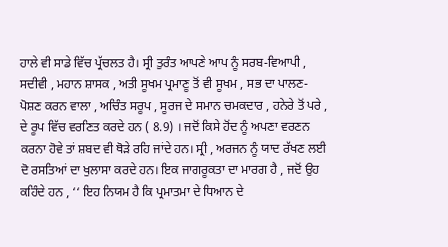ਹਾਲੇ ਵੀ ਸਾਡੇ ਵਿੱਚ ਪ੍ਰੱਚਲਤ ਹੈ। ਸ੍ਰੀ ਤੁਰੰਤ ਆਪਣੇ ਆਪ ਨੂੰ ਸਰਬ-ਵਿਆਪੀ , ਸਦੀਵੀ , ਮਹਾਨ ਸ਼ਾਸਕ , ਅਤੀ ਸੂਖਮ ਪ੍ਰਮਾਣੂ ਤੋਂ ਵੀ ਸੂਖਮ , ਸਭ ਦਾ ਪਾਲਣ-ਪੋਸ਼ਣ ਕਰਨ ਵਾਲਾ , ਅਚਿੰਤ ਸਰੂਪ , ਸੂਰਜ ਦੇ ਸਮਾਨ ਚਮਕਦਾਰ , ਹਨੇਰੇ ਤੋਂ ਪਰੇ , ਦੇ ਰੂਪ ਵਿੱਚ ਵਰਣਿਤ ਕਰਦੇ ਹਨ ( 8.9) । ਜਦੋਂ ਕਿਸੇ ਹੋਂਦ ਨੂੰ ਅਪਣਾ ਵਰਣਨ ਕਰਨਾ ਹੋਵੇ ਤਾਂ ਸ਼ਬਦ ਵੀ ਥੋੜੇ ਰਹਿ ਜਾਂਦੇ ਹਨ। ਸ੍ਰੀ , ਅਰਜਨ ਨੂੰ ਯਾਦ ਰੱਖਣ ਲਈ ਦੋ ਰਸਤਿਆਂ ਦਾ ਖੁਲਾਸਾ ਕਰਦੇ ਹਨ। ਇਕ ਜਾਗਰੂਕਤਾ ਦਾ ਮਾਰਗ ਹੈ , ਜਦੋਂ ਉਹ ਕਹਿੰਦੇ ਹਨ , ‘‘ ਇਹ ਨਿਯਮ ਹੈ ਕਿ ਪ੍ਰਮਾਤਮਾ ਦੇ ਧਿਆਨ ਦੇ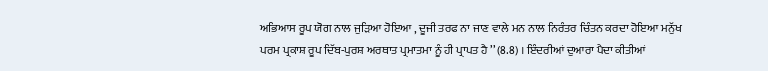ਅਭਿਆਸ ਰੂਪ ਯੋਗ ਨਾਲ ਜੁੜਿਆ ਹੋਇਆ , ਦੂਜੀ ਤਰਫ ਨਾ ਜਾਣ ਵਾਲੇ ਮਨ ਨਾਲ ਨਿਰੰਤਰ ਚਿੰਤਨ ਕਰਦਾ ਹੋਇਆ ਮਨੁੱਖ ਪਰਮ ਪ੍ਰਕਾਸ਼ ਰੂਪ ਦਿੱਬ-ਪੁਰਸ਼ ਅਰਥਾਤ ਪ੍ਰਮਾਤਮਾ ਨੂੰ ਹੀ ਪ੍ਰਾਪਤ ਹੈ ’’ (8.8) । ਇੰਦਰੀਆਂ ਦੁਆਰਾ ਪੈਦਾ ਕੀਤੀਆਂ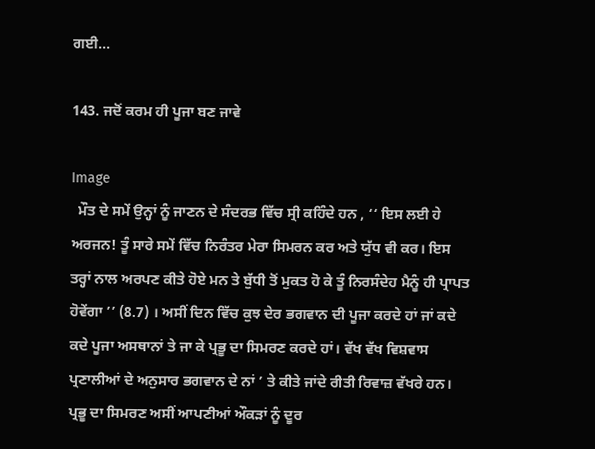ਗਈ...

143. ਜਦੋਂ ਕਰਮ ਹੀ ਪੂਜਾ ਬਣ ਜਾਵੇ

Image
  ਮੌਤ ਦੇ ਸਮੇਂ ਉਨ੍ਹਾਂ ਨੂੰ ਜਾਣਨ ਦੇ ਸੰਦਰਭ ਵਿੱਚ ਸ੍ਰੀ ਕਹਿੰਦੇ ਹਨ , ‘‘ ਇਸ ਲਈ ਹੇ ਅਰਜਨ! ਤੂੰ ਸਾਰੇ ਸਮੇਂ ਵਿੱਚ ਨਿਰੰਤਰ ਮੇਰਾ ਸਿਮਰਨ ਕਰ ਅਤੇ ਯੁੱਧ ਵੀ ਕਰ। ਇਸ ਤਰ੍ਹਾਂ ਨਾਲ ਅਰਪਣ ਕੀਤੇ ਹੋਏ ਮਨ ਤੇ ਬੁੱਧੀ ਤੋਂ ਮੁਕਤ ਹੋ ਕੇ ਤੂੰ ਨਿਰਸੰਦੇਹ ਮੈਨੂੰ ਹੀ ਪ੍ਰਾਪਤ ਹੋਵੇਂਗਾ ’’ (8.7) । ਅਸੀਂ ਦਿਨ ਵਿੱਚ ਕੁਝ ਦੇਰ ਭਗਵਾਨ ਦੀ ਪੂਜਾ ਕਰਦੇ ਹਾਂ ਜਾਂ ਕਦੇ ਕਦੇ ਪੂਜਾ ਅਸਥਾਨਾਂ ਤੇ ਜਾ ਕੇ ਪ੍ਰਭੂ ਦਾ ਸਿਮਰਣ ਕਰਦੇ ਹਾਂ। ਵੱਖ ਵੱਖ ਵਿਸ਼ਵਾਸ ਪ੍ਰਣਾਲੀਆਂ ਦੇ ਅਨੁਸਾਰ ਭਗਵਾਨ ਦੇ ਨਾਂ ’ ਤੇ ਕੀਤੇ ਜਾਂਦੇ ਰੀਤੀ ਰਿਵਾਜ਼ ਵੱਖਰੇ ਹਨ। ਪ੍ਰਭੂ ਦਾ ਸਿਮਰਣ ਅਸੀਂ ਆਪਣੀਆਂ ਔਕੜਾਂ ਨੂੰ ਦੂਰ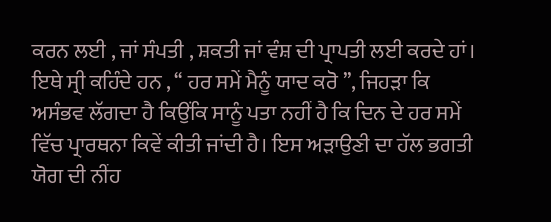ਕਰਨ ਲਈ , ਜਾਂ ਸੰਪਤੀ , ਸ਼ਕਤੀ ਜਾਂ ਵੰਸ਼ ਦੀ ਪ੍ਰਾਪਤੀ ਲਈ ਕਰਦੇ ਹਾਂ। ਇਥੇ ਸ੍ਰੀ ਕਹਿੰਦੇ ਹਨ , ‘‘ ਹਰ ਸਮੇਂ ਮੈਨੂੰ ਯਾਦ ਕਰੋ ’’, ਜਿਹੜਾ ਕਿ ਅਸੰਭਵ ਲੱਗਦਾ ਹੈ ਕਿਉਂਕਿ ਸਾਨੂੰ ਪਤਾ ਨਹੀਂ ਹੈ ਕਿ ਦਿਨ ਦੇ ਹਰ ਸਮੇਂ ਵਿੱਚ ਪ੍ਰਾਰਥਨਾ ਕਿਵੇਂ ਕੀਤੀ ਜਾਂਦੀ ਹੈ। ਇਸ ਅੜਾਉਣੀ ਦਾ ਹੱਲ ਭਗਤੀ ਯੋਗ ਦੀ ਨੀਂਹ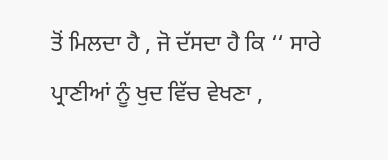ਤੋਂ ਮਿਲਦਾ ਹੈ , ਜੋ ਦੱਸਦਾ ਹੈ ਕਿ ‘‘ ਸਾਰੇ ਪ੍ਰਾਣੀਆਂ ਨੂੰ ਖੁਦ ਵਿੱਚ ਵੇਖਣਾ ,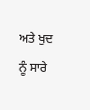ਅਤੇ ਖੁਦ ਨੂੰ ਸਾਰੇ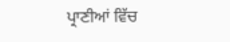ਪ੍ਰਾਣੀਆਂ ਵਿੱਚ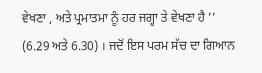ਵੇਖਣਾ , ਅਤੇ ਪ੍ਰਮਾਤਮਾ ਨੂੰ ਹਰ ਜਗ੍ਹਾ ਤੇ ਵੇਖਣਾ ਹੈ ’’ (6.29 ਅਤੇ 6.30) । ਜਦੋਂ ਇਸ ਪਰਮ ਸੱਚ ਦਾ ਗਿਆਨ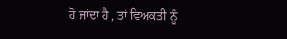ਹੋ ਜਾਂਦਾ ਹੈ , ਤਾਂ ਵਿਅਕਤੀ ਨੂੰ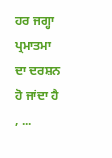ਹਰ ਜਗ੍ਹਾ ਪ੍ਰਮਾਤਮਾ ਦਾ ਦਰਸ਼ਨ ਹੋ ਜਾਂਦਾ ਹੈ , ...